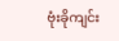ဗုံးခိုကျင်း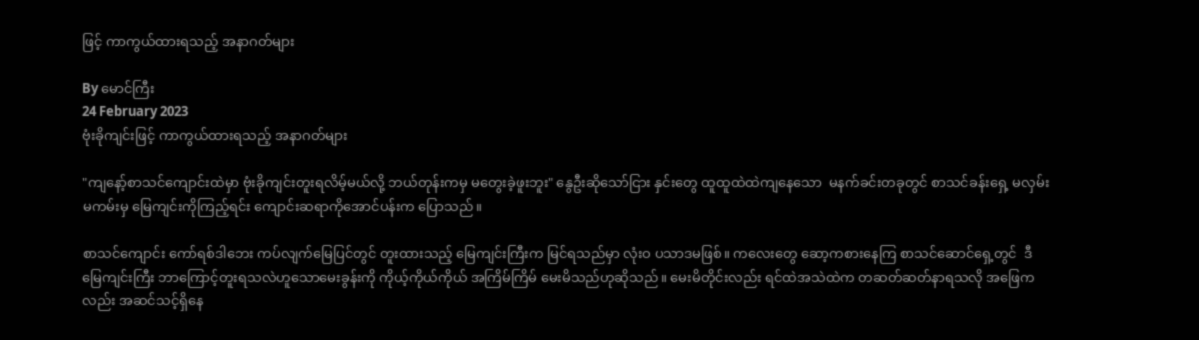ဖြင့် ကာကွယ်ထားရသည့် အနာဂတ်များ

By မောင်ကြီး
24 February 2023
ဗုံးခိုကျင်းဖြင့် ကာကွယ်ထားရသည့် အနာဂတ်များ

"ကျနော့်စာသင်ကျောင်းထဲမှာ ဗုံးခိုကျင်းတူးရလိမ့်မယ်လို့ ဘယ်တုန်းကမှ မတွေးခဲ့ဖူးဘူး" နွေဦးဆိုသော်ငြား နှင်းတွေ ထူထူထဲထဲကျနေသော  မနက်ခင်းတခုတွင် စာသင်ခန်းရှေ့ မလှမ်းမကမ်းမှ မြေကျင်းကိုကြည့်ရင်း ကျောင်းဆရာကိုအောင်ပန်းက ပြောသည်။

စာသင်ကျောင်း ကော်ရစ်ဒါဘေး ကပ်လျက်မြေပြင်တွင် တူးထားသည့် မြေကျင်းကြီးက မြင်ရသည်မှာ လုံးဝ ပသာဒမဖြစ်။ ကလေးတွေ ဆော့ကစားနေကြ စာသင်ဆောင်ရှေ့တွင်  ဒီမြေကျင်းကြီး ဘာကြောင့်တူးရသလဲဟူသောမေးခွန်းကို ကိုယ့်ကိုယ်ကိုယ် အကြိမ်ကြိမ် မေးမိသည်ဟုဆိုသည်။ မေးမိတိုင်းလည်း ရင်ထဲအသဲထဲက တဆတ်ဆတ်နာရသလို အဖြေကလည်း အဆင်သင့်ရှိနေ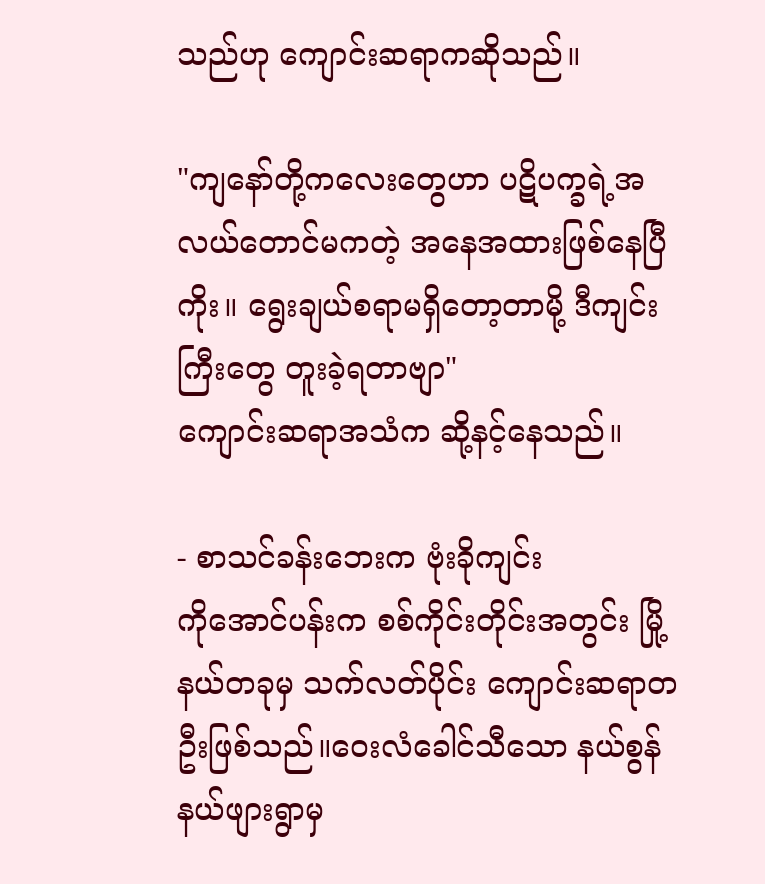သည်ဟု ကျောင်းဆရာကဆိုသည်။

"ကျနော်တို့ကလေးတွေဟာ ပဋိပက္ခရဲ့အလယ်တောင်မကတဲ့ အနေအထားဖြစ်နေပြီကိုး။ ရွေးချယ်စရာမရှိတော့တာမို့ ဒီကျင်းကြီးတွေ တူးခဲ့ရတာဗျာ"
ကျောင်းဆရာအသံက ဆို့နင့်နေသည်။

- စာသင်ခန်းဘေးက ဗုံးခိုကျင်း
ကိုအောင်ပန်းက စစ်ကိုင်းတိုင်းအတွင်း မြို့နယ်တခုမှ သက်လတ်ပိုင်း ကျောင်းဆရာတဦးဖြစ်သည်။ဝေးလံခေါင်သီသော နယ်စွန်နယ်ဖျားရွာမှ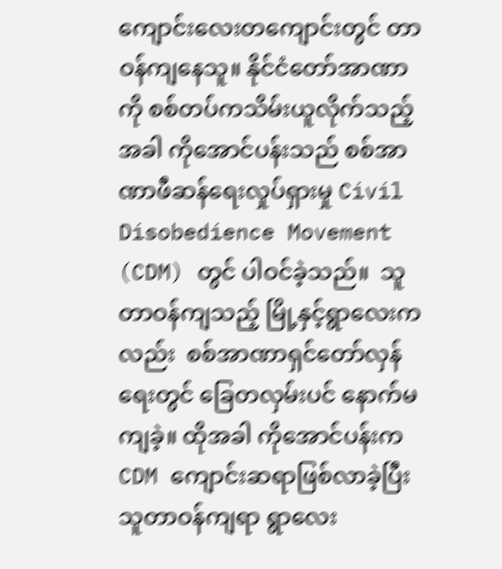ကျောင်းလေးတကျောင်းတွင် တာဝန်ကျနေသူ။ နိုင်ငံတော်အာဏာကို စစ်တပ်ကသိမ်းယူလိုက်သည့်အခါ ကိုအောင်ပန်းသည် စစ်အာဏာဖီဆန်ရေးလှုပ်ရှားမှု Civil Disobedience Movement (CDM) တွင် ပါဝင်ခဲ့သည်။  သူတာဝန်ကျသည့် မြို့နှင့်ရွာလေးကလည်း  စစ်အာဏာရှင်တော်လှန်ရေးတွင် ခြေတလှမ်းပင် နောက်မကျခဲ့။ ထိုအခါ ကိုအောင်ပန်းက CDM ကျောင်းဆရာဖြစ်လာခဲ့ပြီး သူတာဝန်ကျရာ ရွာလေး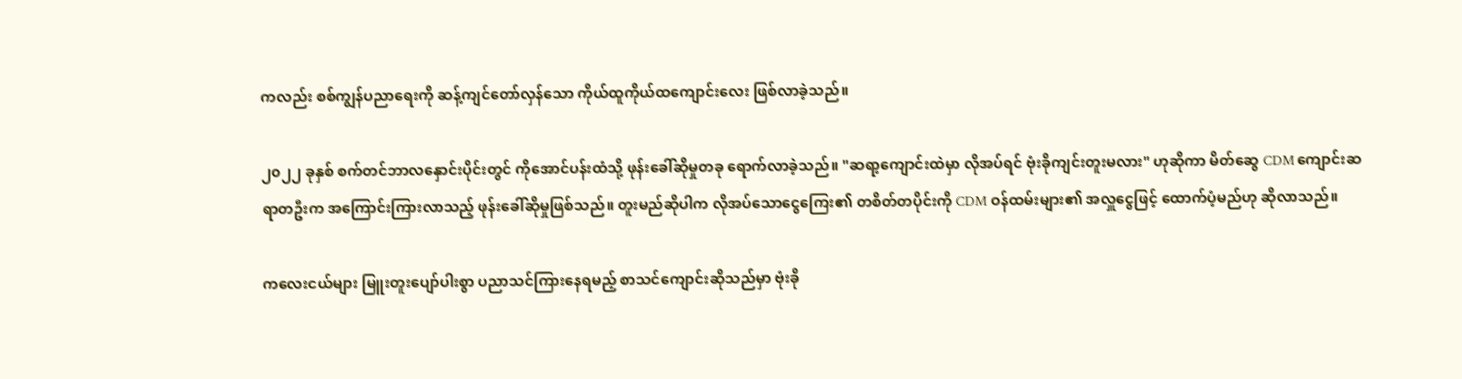ကလည်း စစ်ကျွန်ပညာရေးကို ဆန့်ကျင်တော်လှန်သော ကိုယ်ထူကိုယ်ထကျောင်းလေး ဖြစ်လာခဲ့သည်။

၂၀၂၂ ခုနှစ် စက်တင်ဘာလနှောင်းပိုင်းတွင် ကိုအောင်ပန်းထံသို့ ဖုန်းခေါ်ဆိုမှုတခု ရောက်လာခဲ့သည်။ "ဆရာ့ကျောင်းထဲမှာ လိုအပ်ရင် ဗုံးခိုကျင်းတူးမလား" ဟုဆိုကာ မိတ်ဆွေ CDM ကျောင်းဆရာတဦးက အကြောင်းကြားလာသည့် ဖုန်းခေါ်ဆိုမှုဖြစ်သည်။ တူးမည်ဆိုပါက လိုအပ်သောငွေ‌ကြေး၏ တစိတ်တပိုင်းကို CDM ဝန်ထမ်းများ၏ အလှူ‌ငွေဖြင့် ထောက်ပံ့မည်ဟု ဆိုလာသည်။

ကလေးငယ်များ မြူးတူးပျော်ပါးစွာ ပညာသင်ကြားနေရမည့် စာသင်ကျောင်းဆိုသည်မှာ ဗုံးခို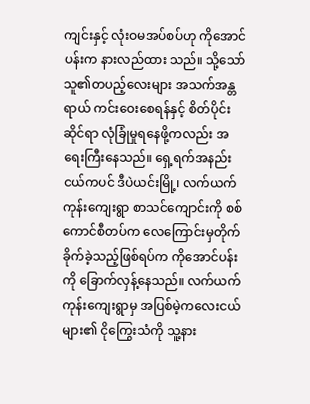ကျင်းနှင့် လုံးဝမအပ်စပ်ဟု ကိုအောင်ပန်းက နားလည်ထား သည်။ သို့သော်  သူ၏တပည့်လေးများ အသက်အန္တရာယ် ကင်းဝေးစေရန်နှင့် စိတ်ပိုင်းဆိုင်ရာ လုံခြုံမှုရနေဖို့ကလည်း အရေးကြီးနေသည်။ ရှေ့ရက်အနည်းငယ်ကပင် ဒီပဲယင်းမြို့၊ လက်ယက်ကုန်းကျေးရွာ စာသင်ကျောင်းကို စစ်ကောင်စီတပ်က လေကြောင်းမှတိုက်ခိုက်ခဲ့သည့်ဖြစ်ရပ်က ကိုအောင်ပန်းကို ခြောက်လှန့်နေသည်။ လက်ယက်ကုန်းကျေးရွာမှ အပြစ်မဲ့ကလေးငယ်များ၏ ငို‌ကြွေးသံကို သူ့နား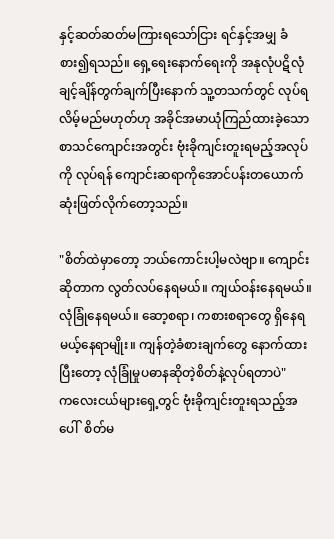နှင့်ဆတ်ဆတ်မကြားရသော်ငြား ရင်နှင့်အမျှ ခံစား၍ရသည်။ ရှေ့ရေးနောက်ရေးကို အနုလုံပဋိလုံ ချင့်ချိန်တွက်ချက်ပြီးနောက် သူ့တသက်တွင် လုပ်ရလိမ့်မည်မဟုတ်ဟု အခိုင်အမာယုံကြည်ထားခဲ့သော စာသင်ကျောင်းအတွင်း ဗုံးခိုကျင်းတူးရမည့်အလုပ်ကို လုပ်ရန် ကျောင်းဆရာကိုအောင်ပန်းတယောက် ဆုံးဖြတ်လိုက်တော့သည်။

"စိတ်ထဲမှာတော့ ဘယ်ကောင်းပါ့မလဲဗျာ။ ကျောင်းဆိုတာက လွတ်လပ်နေရမယ်။ ကျယ်ဝန်းနေရမယ်။ လုံခြုံနေရမယ်။ ဆော့စရာ၊ ကစားစရာတွေ ရှိနေရမယ့်နေရာမျိုး။ ကျန်တဲ့ခံစားချက်တွေ နောက်ထားပြီးတော့ လုံခြုံမှုပဓာနဆိုတဲ့စိတ်နဲ့လုပ်ရတာပဲ"
ကလေးငယ်များရှေ့တွင် ဗုံးခိုကျင်းတူးရသည့်အပေါ်  စိတ်မ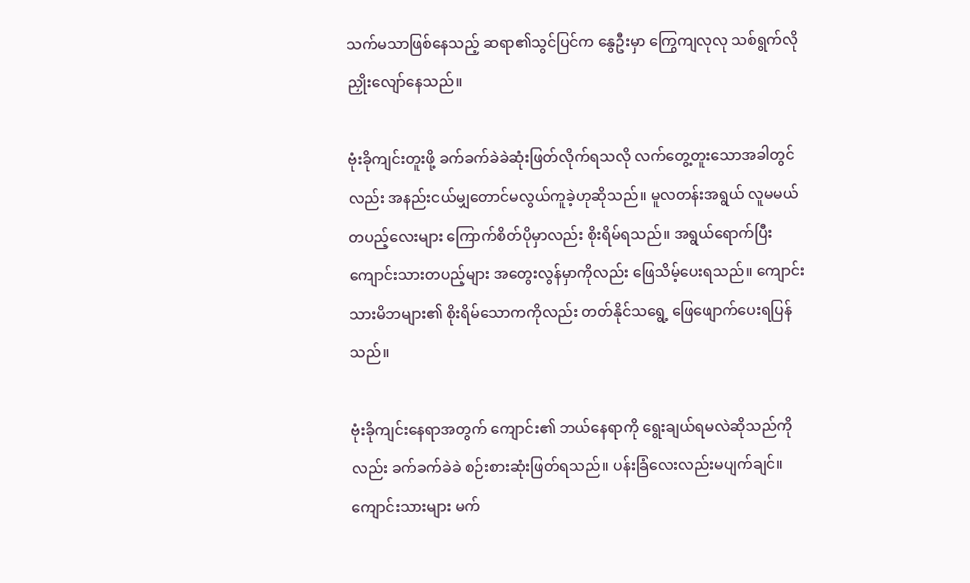သက်မသာဖြစ်‌နေသည့် ဆရာ၏သွင်ပြင်က နွေဦးမှာ ကြွေကျလုလု သစ်ရွက်လို ညှိုးလျော်နေသည်။

ဗုံးခိုကျင်းတူးဖို့ ခက်ခက်ခဲခဲဆုံးဖြတ်လိုက်ရသလို လက်တွေ့တူးသောအခါတွင်လည်း အနည်းငယ်မျှတောင်မလွယ်ကူခဲ့ဟုဆိုသည်။ မူလတန်းအရွယ် လူမမယ်တပည့်လေးများ ကြောက်စိတ်ပိုမှာလည်း စိုးရိမ်ရသည်။ အရွယ်ရောက်ပြီး ကျောင်းသားတပည့်များ အတွေးလွန်မှာကိုလည်း ဖြေသိမ့်ပေးရသည်။ ကျောင်းသားမိဘများ၏ စိုးရိမ်သောကကိုလည်း တတ်နိုင်သရွေ့ ဖြေဖျောက်ပေးရပြန်သည်။

ဗုံးခိုကျင်းနေရာအတွက် ကျောင်း၏ ဘယ်နေရာကို ရွေးချယ်ရမလဲဆိုသည်ကိုလည်း ခက်ခက်ခဲခဲ စဉ်းစားဆုံးဖြတ်ရသည်။ ပန်းခြံလေးလည်းမပျက်ချင်။ ကျောင်းသားများ မက်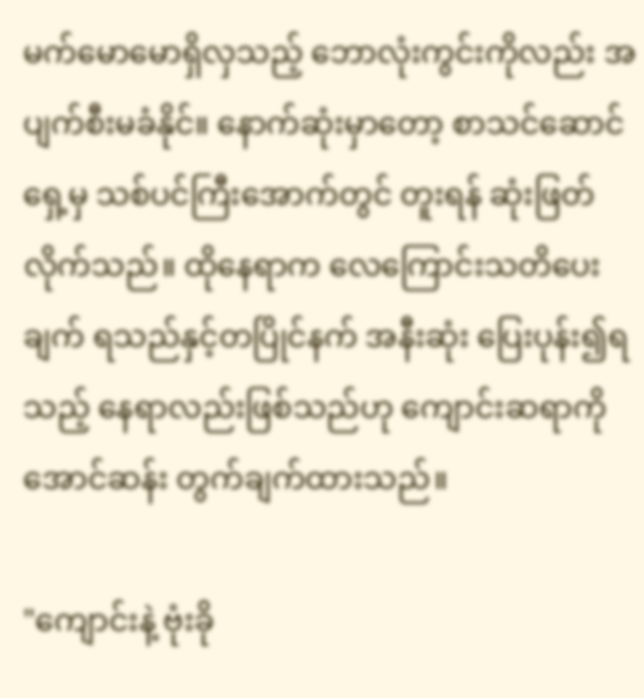မက်မောမောရှိလှသည့် ဘောလုံးကွင်းကိုလည်း အပျက်စီးမခံနိုင်။ နောက်ဆုံးမှာတော့ စာသင်ဆောင်ရှေ့မှ သစ်ပင်ကြီးအောက်တွင် တူးရန် ဆုံးဖြတ်လိုက်သည်။ ထိုနေရာက လေ‌ကြောင်းသတိပေးချက် ရသည်နှင့်တပြိုင်နက် အနီးဆုံး ပြေးပုန်း၍ရသည့် နေရာလည်းဖြစ်သည်ဟု ကျောင်းဆရာကိုအောင်ဆန်း တွက်ချက်ထားသည်။

"ကျောင်းနဲ့ ဗုံးခို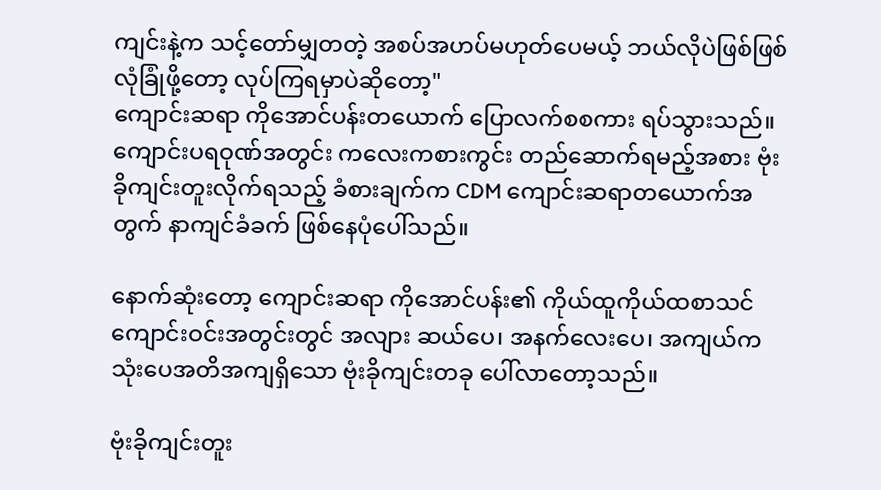ကျင်းနဲ့က သင့်တော်မျှတတဲ့ အစပ်အဟပ်မဟုတ်ပေမယ့် ဘယ်လိုပဲဖြစ်ဖြစ် လုံခြုံဖို့တော့ လုပ်ကြရမှာပဲဆိုတော့"
ကျောင်းဆရာ ကိုအောင်ပန်းတယောက် ပြောလက်စစကား ရပ်သွားသည်။ကျောင်းပရဝုဏ်အတွင်း ကလေးကစားကွင်း တည်ဆောက်ရမည့်အစား ဗုံးခိုကျင်းတူးလိုက်ရသည့် ခံစားချက်က CDM ကျောင်းဆရာတယောက်အတွက် နာကျင်ခံခက် ဖြစ်‌နေပုံပေါ်သည်။

နောက်ဆုံးတော့ ကျောင်းဆရာ ကိုအောင်ပန်း၏ ကိုယ်ထူကိုယ်ထစာသင်ကျောင်းဝင်းအတွင်းတွင် အလျား ဆယ်ပေ၊ အနက်လေးပေ၊ အကျယ်က သုံးပေအတိအကျရှိသော ဗုံးခိုကျင်းတခု ပေါ်လာတော့သည်။

ဗုံးခိုကျင်းတူး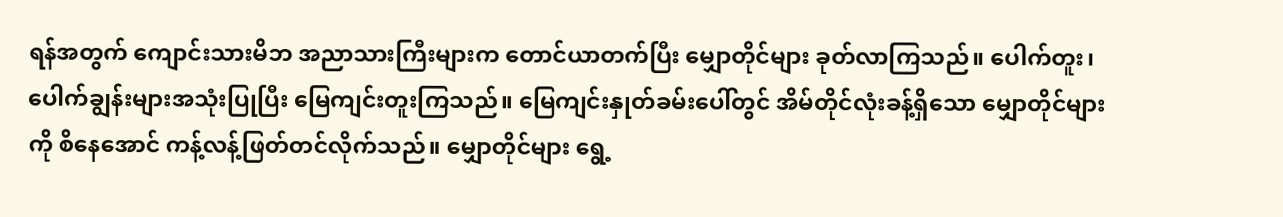ရန်အတွက် ကျောင်းသားမိဘ အညာသားကြီးများက တောင်ယာတက်ပြီး မျှောတိုင်များ ခုတ်လာကြသည်။ ပေါက်တူး၊ ပေါက်ချွန်းများအသုံးပြုပြီး မြေကျင်းတူးကြသည်။ မြေကျင်းနှုတ်ခမ်းပေါ်တွင် အိမ်တိုင်လုံးခန့်ရှိသော မျှောတိုင်များကို စိနေအောင် ကန့်လန့်ဖြတ်တင်လိုက်သည်။ မျှောတိုင်များ ရွေ့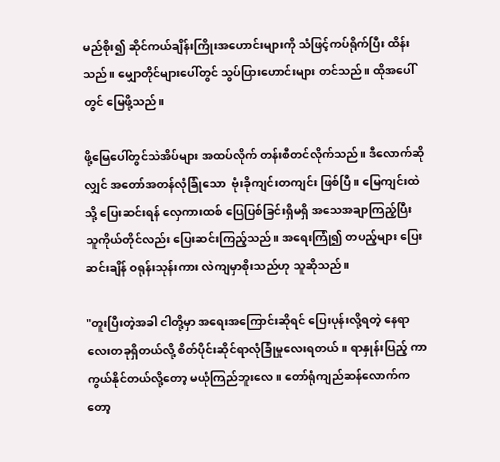မည်စိုး၍ ဆိုင်ကယ်ချိန်းကြိုးအဟောင်းများကို သံဖြင့်ကပ်ရိုက်ပြီး ထိန်းသည်။ မျှောတိုင်များပေါ်တွင် သွပ်ပြားဟောင်းများ တင်သည်။ ထိုအပေါ်တွင် မြေဖို့သည်။

ဖို့‌မြေပေါ်တွင်သဲအိပ်များ အထပ်လိုက် တန်းစီတင်လိုက်သည်။ ဒီလောက်ဆိုလျှင် အတော်အတန်လုံခြုံသော  ဗုံးခိုကျင်းတကျင်း ဖြစ်ပြီ။ မြေကျင်းထဲသို့ ပြေးဆင်းရန် လှေကားထစ် ပြေပြစ်ခြင်းရှိမရှိ အသေအချာကြည့်ပြီး သူကိုယ်တိုင်လည်း ပြေးဆင်းကြည့်သည်။ အရေးကြုံ၍ တပည့်များ ပြေးဆင်းချိန် ဝရုန်းသုန်းကား လဲကျမှာစိုးသည်ဟု သူဆိုသည်။

"တူးပြီးတဲ့အခါ ငါတို့မှာ အရေးအကြောင်းဆိုရင် ပြေးပုန်းလို့ရတဲ့ နေရာလေးတခုရှိတယ်လို့ စိတ်ပိုင်းဆိုင်ရာလုံခြုံမှုလေးရတယ်။ ရာနှုန်းပြည့် ကာကွယ်နိုင်တယ်လို့တော့ မယုံကြည်ဘူးလေ။ တော်ရုံကျည်ဆန်လောက်ကတော့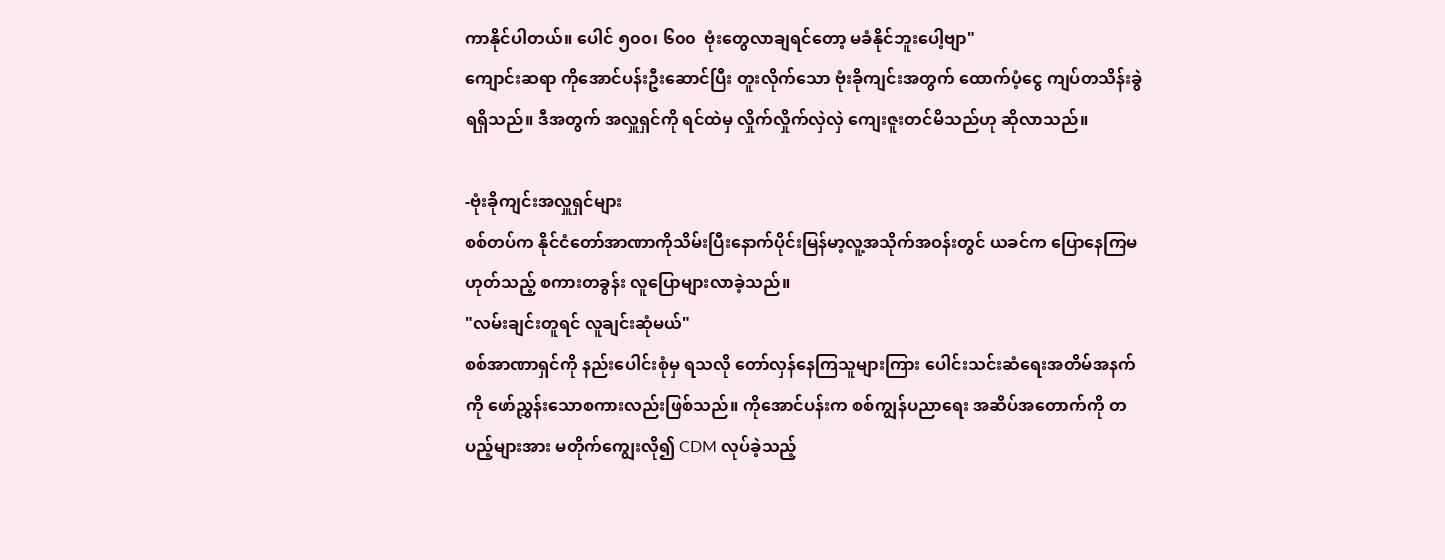ကာနိုင်ပါတယ်။ ပေါင် ၅၀၀၊ ၆၀၀  ဗုံးတွေလာချရင်တော့ မခံနိုင်ဘူးပေါ့ဗျာ"
ကျောင်းဆရာ ကိုအောင်ပန်းဦးဆောင်ပြီး တူးလိုက်သော ဗုံးခိုကျင်းအတွက် ထောက်ပံ့‌ငွေ ကျပ်တသိန်းခွဲ ရရှိသည်။ ဒီအတွက် အလှူရှင်ကို ရင်ထဲမှ လှိုက်လှိုက်လှဲလှဲ ကျေးဇူးတင်မိသည်ဟု ဆိုလာသည်။

-ဗုံးခိုကျင်းအလှူရှင်များ
စစ်တပ်က နိုင်ငံတော်အာဏာကိုသိမ်းပြီးနောက်ပိုင်းမြန်မာ့လူ့အသိုက်အဝန်းတွင် ယခင်က ပြောနေကြမဟုတ်သည့် စကားတခွန်း လူပြောများလာခဲ့သည်။
"လမ်းချင်းတူရင် လူချင်းဆုံမယ်"
စစ်အာဏာရှင်ကို နည်းပေါင်းစုံမှ ရသလို တော်လှန်နေကြသူများကြား ပေါင်းသင်းဆံရေးအတိမ်အနက်ကို ဖော်ညွှန်းသောစကားလည်းဖြစ်သည်။ ကိုအောင်ပန်းက စစ်ကျွန်ပညာရေး အဆိပ်အတောက်ကို တပည့်များအား မတိုက်ကျွေးလို၍ CDM လုပ်ခဲ့သည့်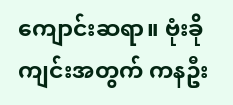ကျောင်းဆရာ။ ဗုံးခိုကျင်းအတွက် ကနဦး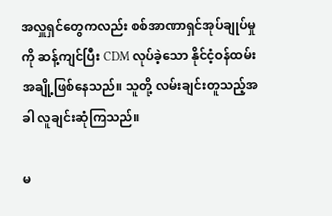အလှူရှင်တွေကလည်း စစ်အာဏာရှင်အုပ်ချုပ်မှုကို ဆန့်ကျင်ပြီး CDM လုပ်ခဲ့သော နိုင်ငံ့ဝန်ထမ်းအချို့ဖြစ်နေသည်။ သူတို့ လမ်းချင်းတူသည့်အခါ လူချင်းဆုံကြသည်။

မ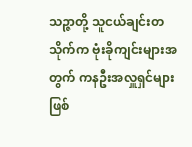သဉ္ဇာတို့ သူငယ်ချင်းတသိုက်က ဗုံးခိုကျင်းများအတွက် ကနဦးအလှူရှင်များဖြစ်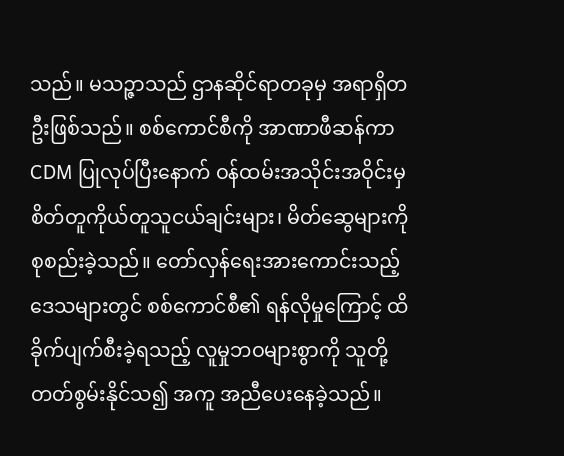သည်။ မသဉ္ဇာသည် ဌာနဆိုင်ရာတခုမှ အရာရှိတဦးဖြစ်သည်။ စစ်ကောင်စီကို အာဏာဖီဆန်ကာ CDM ပြုလုပ်ပြီးနောက် ဝန်ထမ်းအသိုင်းအဝိုင်းမှ စိတ်တူကိုယ်တူသူငယ်ချင်းများ၊ မိတ်ဆွေများကို စုစည်းခဲ့သည်။ တော်လှန်ရေးအားကောင်းသည့်ဒေသများတွင် စစ်ကောင်စီ၏ ရန်လိုမှုကြောင့် ထိခိုက်ပျက်စီးခဲ့ရသည့် လူမှုဘဝများစွာကို သူတို့တတ်စွမ်းနိုင်သ၍ အကူ အညီပေးနေခဲ့သည်။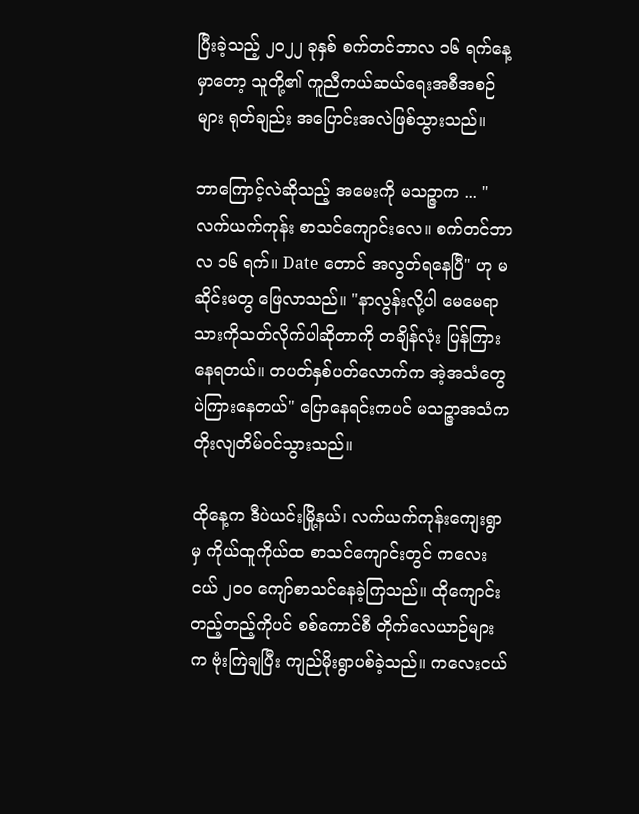ပြီးခဲ့သည့် ၂၀၂၂ ခုနှစ် စက်တင်ဘာလ ၁၆ ရက်နေ့မှာတော့ သူတို့၏ ကူညီကယ်ဆယ်ရေးအစီအစဉ်များ ရုတ်ချည်း အပြောင်းအလဲဖြစ်သွားသည်။

ဘာကြောင့်လဲဆိုသည့် အမေးကို မသဉ္ဇာက ... "လက်ယက်ကုန်း‌ စာသင်ကျောင်း‌လေ။ စက်တင်ဘာလ ၁၆ ရက်။ Date တောင် အလွတ်ရနေပြီ" ဟု မဆိုင်းမတွ ဖြေလာသည်။ "နာလွန်းလို့ပါ မေမေရာ သားကိုသတ်လိုက်ပါဆိုတာကို တချိန်လုံး ပြန်ကြားနေရတယ်။ တပတ်နှစ်ပတ်လောက်က အဲ့အသံတွေပဲကြားနေတယ်" ပြောနေရင်းကပင် မသဉ္ဇာအသံက တိုးလျတိမ်ဝင်သွားသည်။

ထိုနေ့က ဒီပဲယင်းမြို့နယ်၊ လက်ယက်ကုန်းကျေးရွာမှ ကိုယ်ထူကိုယ်ထ စာသင်ကျောင်းတွင် ကလေးငယ် ၂၀၀ ကျော်စာသင်‌နေခဲ့ကြသည်။ ထို‌ကျောင်းတည့်တည့်ကိုပင် စစ်ကောင်စီ တိုက်လေယာဉ်များက ဗုံးကြဲချပြီး ကျည်မိုးရွာပစ်ခဲ့သည်။ ကလေးငယ်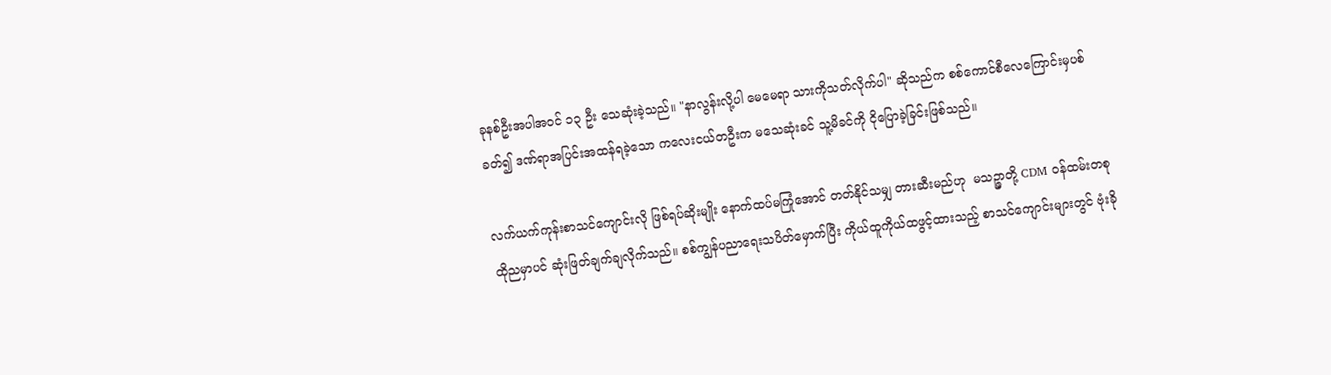ခုနစ်ဦးအပါအဝင် ၁၃ ဦး သေဆုံးခဲ့သည်။ "နာလွန်းလို့ပါ မေမေရာ သားကိုသတ်လိုက်ပါ" ဆိုသည်က စစ်ကောင်စီလေကြောင်းမှပစ်ခတ်၍ ဒဏ်ရာအပြင်းအထန်ရခဲ့သော ကလေးငယ်တဦးက မသေဆုံးခင် သူ့မိခင်ကို ငိုပြောခဲ့ခြင်းဖြစ်သည်။

လက်ယက်ကုန်းစာသင်ကျောင်းလို ဖြစ်ရပ်ဆိုးမျိုး နောက်ထပ်မကြုံအောင် တတ်နိုင်သမျှ တားဆီးမည်ဟု  မသဉ္ဇာတို့ CDM ၀န်ထမ်းတစု ထိုညမှာပင် ဆုံးဖြတ်ချက်ချလိုက်သည်။ စစ်ကျွန်ပညာရေးသပိတ်မှောက်ပြီး ကိုယ်ထူကိုယ်ထဖွင့်ထားသည့် စာသင်ကျောင်းများတွင် ဗုံးခို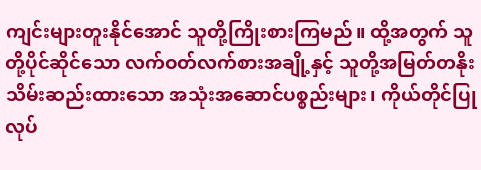ကျင်းများတူးနိုင်အောင် သူတို့ကြိုးစားကြမည်။ ထို့အတွက် သူတို့ပိုင်ဆိုင်သော လက်ဝတ်လက်စားအချို့နှင့် သူတို့အမြတ်တနိုးသိမ်းဆည်းထားသော အသုံးအဆောင်ပစ္စည်းများ၊ ကိုယ်တိုင်ပြုလုပ်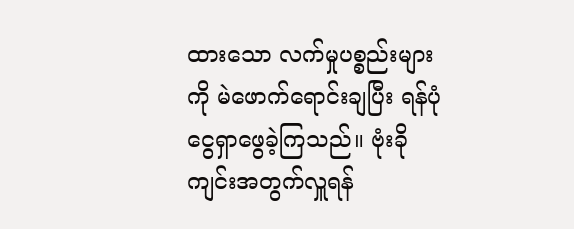ထားသော လက်မှုပစ္စည်းများကို မဲဖောက်ရောင်းချပြီး ရန်ပုံငွေရှာဖွေခဲ့ကြသည်။ ဗုံးခိုကျင်းအတွက်လှူရန်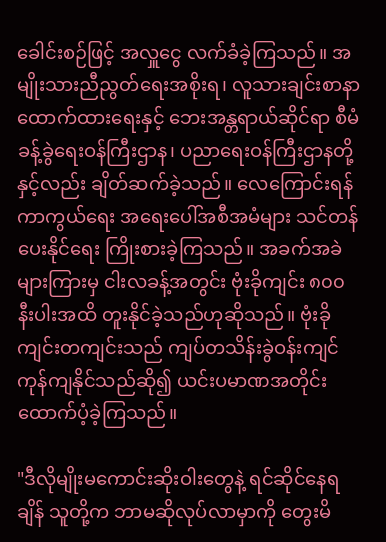ခေါင်းစဉ်ဖြင့် အလှူ‌ငွေ လက်ခံခဲ့ကြသည်။ အမျိုးသားညီညွတ်ရေးအစိုးရ၊ လူသားချင်းစာနာထောက်ထားရေးနှင့် ဘေးအန္တရာယ်ဆိုင်ရာ စီမံခန့်ခွဲရေးဝန်ကြီးဌာန၊ ပညာရေးဝန်ကြီးဌာနတို့နှင့်လည်း ချိတ်ဆက်ခဲ့သည်။ လေကြောင်းရန်ကာကွယ်ရေး အရေးပေါ်အစီအမံများ သင်တန်ပေးနိုင်ရေး ကြိုးစားခဲ့ကြသည်။ အခက်အခဲများကြားမှ ငါးလခန့်အတွင်း ဗုံးခိုကျင်း ၈၀၀ နီးပါးအထိ တူးနိုင်ခဲ့သည်ဟုဆိုသည်။ ဗုံးခိုကျင်းတကျင်းသည် ကျပ်တသိန်းခွဲဝန်းကျင် ကုန်ကျနိုင်သည်ဆို၍ ယင်းပမာဏအတိုင်း ထောက်ပံ့ခဲ့ကြသည်။

"ဒီလိုမျိုးမကောင်းဆိုးဝါးတွေနဲ့ ရင်ဆိုင်နေရချိန် သူတို့က ဘာမဆိုလုပ်လာမှာကို တွေးမိ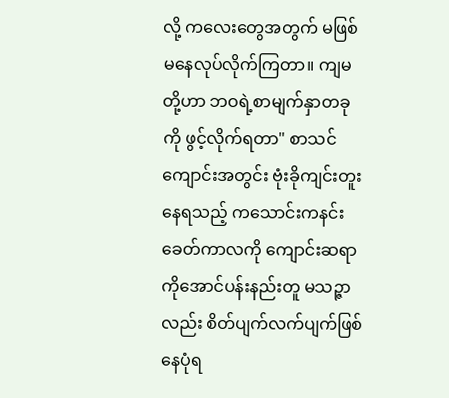လို့ ကလေးတွေအတွက် မဖြစ်မနေလုပ်လိုက်ကြတာ။ ကျမတို့ဟာ ဘဝရဲ့စာမျက်နှာတခုကို ဖွင့်လိုက်ရတာ" စာသင်ကျောင်းအတွင်း ဗုံးခိုကျင်းတူးနေရသည့် ကသောင်းကနင်းခေတ်ကာလကို ကျောင်းဆရာကိုအောင်ပန်းနည်းတူ မသဉ္ဇာလည်း စိတ်ပျက်လက်ပျက်ဖြစ်နေပုံရ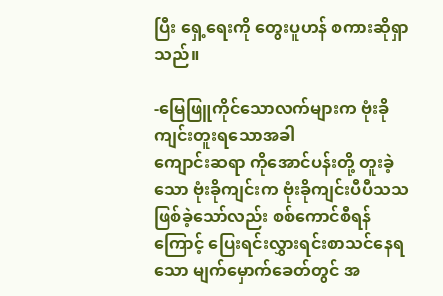ပြီး ရှေ့ရေးကို တွေးပူဟန် စကားဆိုရှာသည်။

-မြေဖြူကိုင်သောလက်များက ဗုံးခိုကျင်းတူးရသောအခါ
ကျောင်းဆရာ ကိုအောင်ပန်းတို့ တူးခဲ့သော ဗုံးခိုကျင်းက ဗုံးခိုကျင်းပီပီသသဖြစ်ခဲ့သော်လည်း စစ်ကောင်စီရန် ကြောင့် ပြေးရင်းလွှားရင်းစာသင်နေရသော မျက်မှောက်ခေတ်တွင် အ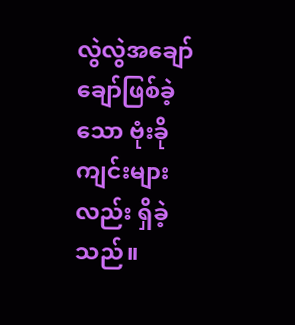လွဲလွဲအချော်ချော်ဖြစ်ခဲ့သော ဗုံးခိုကျင်းများလည်း ရှိခဲ့သည်။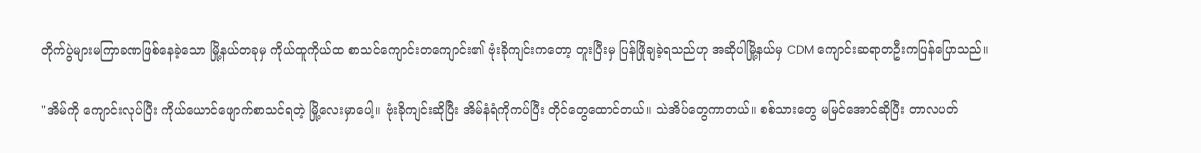တိုက်ပွဲများမကြာခဏဖြစ်နေခဲ့သော မြို့နယ်တခုမှ ကိုယ်ထူကိုယ်ထ စာသင်ကျောင်းတကျောင်း၏ ဗုံးခိုကျင်းကတော့ တူးပြီးမှ ပြန်ဖြိုချခဲ့ရသည်ဟု အဆိုပါမြို့နယ်မှ CDM ကျောင်းဆရာတဦးကပြန်ပြောသည်။

"အိမ်ကို ကျောင်းလုပ်ပြီး ကိုယ်ယောင်ဖျောက်စာသင်ရတဲ့ မြို့လေးမှာပေါ့။ ဗုံးခိုကျင်းဆိုပြီး အိမ်နံရံကိုကပ်ပြီး တိုင်တွေထောင်တယ်။ သဲအိပ်တွေကာတယ်။ စစ်သားတွေ မမြင်အောင်ဆိုပြီး တာလပတ်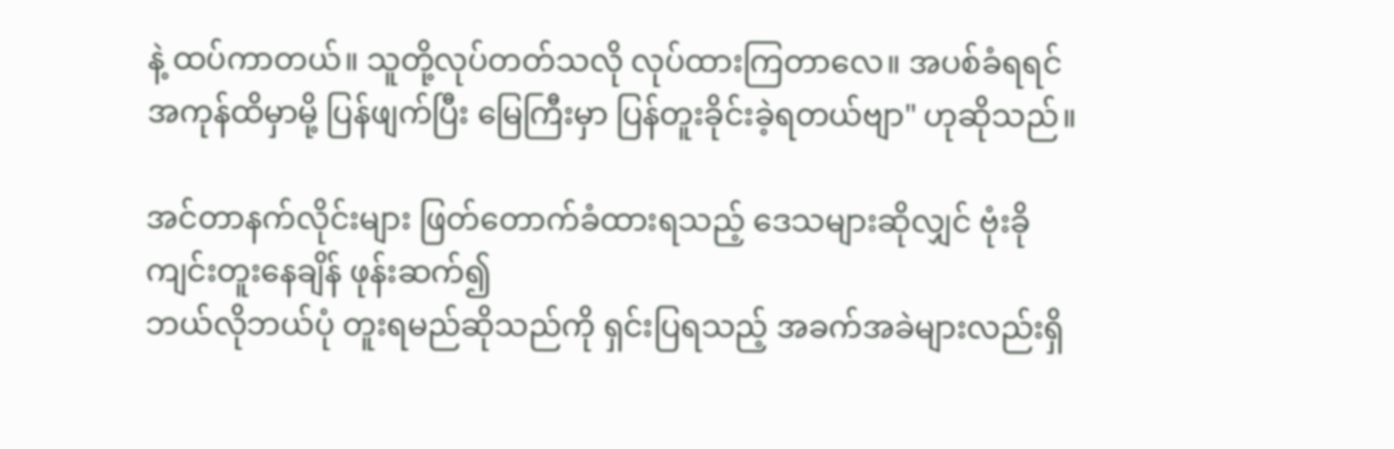နဲ့ ထပ်ကာတယ်။ သူတို့လုပ်တတ်သလို လုပ်ထားကြတာလေ။ အပစ်ခံရရင် အကုန်ထိမှာမို့ ပြန်ဖျက်ပြီး မြေကြီးမှာ ပြန်တူးခိုင်းခဲ့ရတယ်ဗျာ" ဟုဆိုသည်။

အင်တာနက်လိုင်းများ ဖြတ်တောက်ခံထားရသည့် ဒေသများဆိုလျှင် ဗုံးခိုကျင်းတူးနေချိန် ဖုန်းဆက်၍
ဘယ်လိုဘယ်ပုံ တူးရမည်ဆိုသည်ကို ရှင်းပြရသည့် အခက်အခဲများလည်းရှိ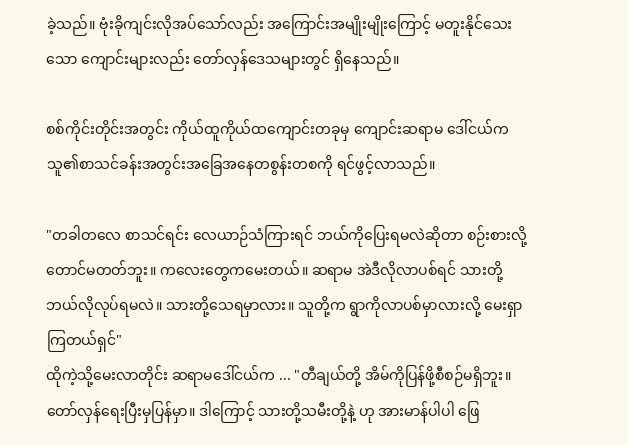ခဲ့သည်။ ဗုံးခိုကျင်းလိုအပ်သော်လည်း အကြောင်းအမျိုးမျိုးကြောင့် မတူးနိုင်သေးသော ကျောင်းများလည်း တော်လှန်ဒေသများတွင် ရှိနေသည်။

စစ်ကိုင်းတိုင်းအတွင်း ကိုယ်ထူကိုယ်ထကျောင်းတခုမှ ကျောင်းဆရာမ ဒေါ်ငယ်က သူ၏စာသင်ခန်းအတွင်းအခြေအနေတစွန်းတစကို ရင်ဖွင့်လာသည်။

"တခါတလေ စာသင်ရင်း လေယာဉ်သံကြားရင် ဘယ်ကိုပြေးရမလဲဆိုတာ စဉ်းစားလို့တောင်မတတ်ဘူး။ ကလေးတွေကမေးတယ်။ ဆရာမ အဲဒီလိုလာပစ်ရင် သားတို့ဘယ်လိုလုပ်ရမလဲ။ သားတို့သေရမှာလား။ သူတို့က ရွာကိုလာပစ်မှာလားလို့ မေးရှာကြတယ်ရှင်"
ထိုကဲ့သို့မေးလာတိုင်း ဆရာမဒေါ်ငယ်‌က ... "တီချယ်တို့ အိမ်ကိုပြန်ဖို့စီစဉ်မရှိဘူး။ တော်လှန်ရေးပြီးမှပြန်မှာ။ ဒါကြောင့် သားတို့သမီးတို့နဲ့ ဟု အားမာန်ပါပါ‌ ဖြေ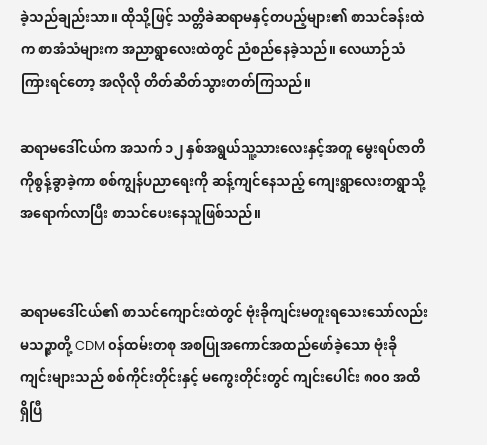ခဲ့သည်ချည်းသာ။ ထိုသို့ဖြင့် သတ္တိခဲဆရာမနှင့်တပည့်များ၏ စာသင်ခန်းထဲက စာအံသံများက အညာရွာလေးထဲတွင် ညံစည်နေခဲ့သည်။ လေယာဉ်သံကြားရင်တော့ အလိုလို တိတ်ဆိတ်သွားတတ်ကြသည်။

ဆရာမဒေါ်ငယ်က အသက် ၁၂ နှစ်အရွယ်သူ့သားလေးနှင့်အတူ မွေးရပ်ဇာတိကိုစွန့်ခွာခဲ့ကာ စစ်ကျွန်ပညာရေးကို ဆန့်ကျင်နေသည့် ကျေးရွာလေးတရွာသို့ အရောက်လာပြီး စာသင်ပေးနေသူဖြစ်သည်။


ဆရာမဒေါ်ငယ်၏ စာသင်ကျောင်းထဲတွင် ဗုံးခိုကျင်းမတူးရသေးသော်လည်း မသဉ္ဇာတို့ CDM ၀န်ထမ်းတစု အစပြုအကောင်အထည်ဖော်ခဲ့သော ဗုံးခိုကျင်းများသည် စစ်ကိုင်းတိုင်းနှင့် မကွေးတိုင်းတွင် ကျင်းပေါင်း ၈၀၀ အထိ ရှိပြီ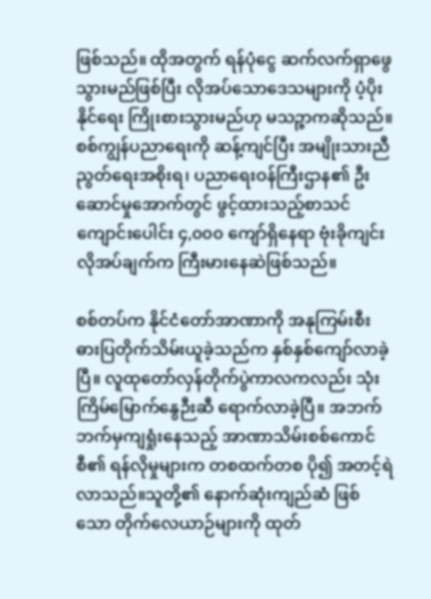ဖြစ်သည်။ ထိုအတွက် ရန်ပုံငွေ ဆက်လက်ရှာဖွေသွားမည်ဖြစ်ပြီး လိုအပ်သောဒေသများကို ပံ့ပိုးနိုင်ရေး ကြိုးစားသွားမည်ဟု မသဉ္ဇာကဆိုသည်။  စစ်ကျွန်ပညာရေးကို ဆန့်ကျင်ပြီး အမျိုးသားညီညွတ်ရေးအစိုးရ၊ ပညာရေးဝန်ကြီးဌာန၏ ဦးဆောင်မှုအောက်တွင် ဖွင့်ထားသည့်စာသင်ကျောင်းပေါင်း ၄,၀၀၀ ကျော်ရှိနေရာ ဗုံးခိုကျင်းလိုအပ်ချက်က ကြီးမားနေဆဲဖြစ်သည်။

စစ်တပ်က နိုင်ငံတော်အာဏာကို အနုကြမ်းစီးဓားပြတိုက်သိမ်းယူခဲ့သည်က နှစ်နှစ်ကျော်လာခဲ့ပြီ။ လူထုတော်လှန်တိုက်ပွဲကာလကလည်း သုံးကြိမ်မြောက်နွေဉီးဆီ ရောက်လာခဲ့ပြီ။ အဘက်ဘက်မှကျရှုံးနေသည့် အာဏာသိမ်းစစ်ကောင်စီ၏ ရန်လိုမှုများက တစထက်တစ ပို၍ အတင့်ရဲလာသည်။သူတို့၏ နောက်ဆုံးကျည်ဆံ ဖြစ်သော တိုက်လေယာဉ်များကို ထုတ်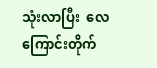သုံးလာပြီး  လေကြောင်းတိုက်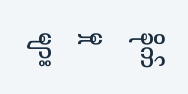ခိုက်မှုများ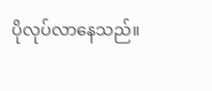ပိုလုပ်လာနေသည်။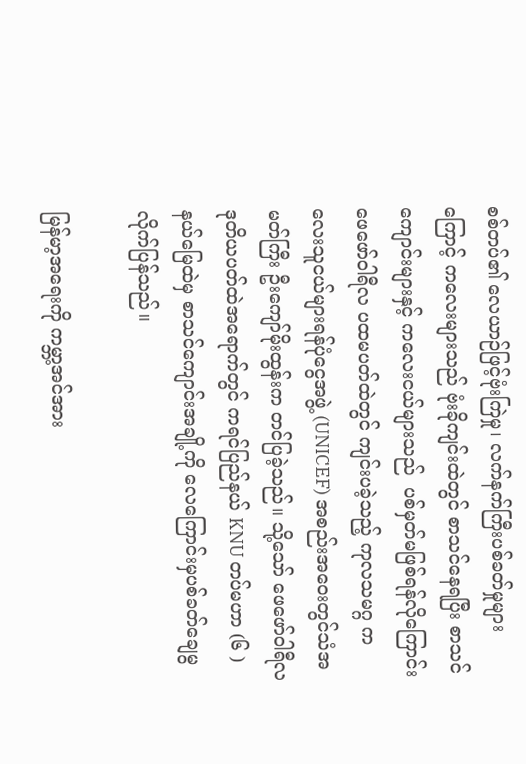စစ်တပ်၏ လေယာဉ်ဖြင့်ဗုံးကြဲမှု၊ လက်နက်ကြီးပစ်ခတ်မှုများကြောင့် ကလေးများသည် ဗုံးခိုကျင်းထဲတွင် စာသင်နေရပြီး စာသင်ကျောင်းများနှင့် ကလေးငယ်များသည်  ပစ်မှတ်မဖြစ်ရန်လိုကြောင်း ဖေဖော်ဝါရီလ ပထမပတ်ထဲတွင် ကျင်းပခဲ့သည့် ကုလသမဂ္ဂ ကလေးသူငယ်များရန်ပုံငွေအဖွဲ့ (UNICEF) အစည်းအဝေးတွင်သံအမတ်ကြီး ဦးကျော်မိုးထွန်းက တင်ပြခဲ့သည်။ သို့သော် ဖေဖော်ဝါရီလ ဒုတိယပတ်ထဲအရောက်တွင် ကရင်ပြည်နယ် KNU တပ်မဟာ (၆ )နယ်မြေထဲမှ စာသင်ကျောင်းအချို့ကို လေကြောင်းမှပစ်ခတ်ချေမွလိုက်ပြန်သည်။

မြန်မာ့အရေးကို ကမ္ဘာ့အင်အား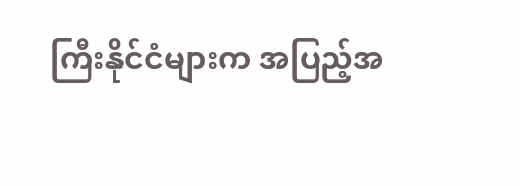ကြီးနိုင်ငံများက အပြည့်အ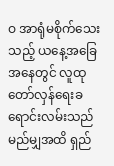ဝ အာရုံမစိုက်‌သေးသည့် ယနေ့အခြေအနေတွင် လူထု တော်လှန်ရေးခရောင်းလမ်းသည် မည်မျှအထိ ရှည်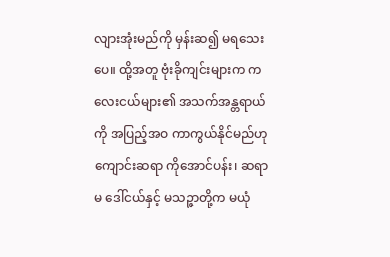လျားအုံးမည်ကို မှန်းဆ၍ မရသေးပေ။ ထို့အတူ ဗုံးခိုကျင်းများက ကလေးငယ်များ၏ အသက်အန္တရာယ်ကို အပြည့်အဝ ကာကွယ်နိုင်မည်ဟု ကျောင်းဆရာ ကိုအောင်ပန်း၊ ဆရာမ ဒေါ်ငယ်နှင့် မသဉ္ဇာတို့က မယုံ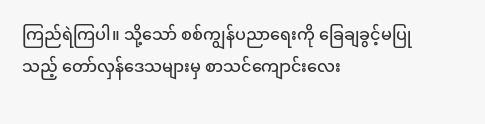ကြည်ရဲကြပါ။ သို့သော် စစ်ကျွန်ပညာရေးကို ခြေချခွင့်မပြုသည့် တော်လှန်ဒေသများမှ စာသင်ကျောင်းလေး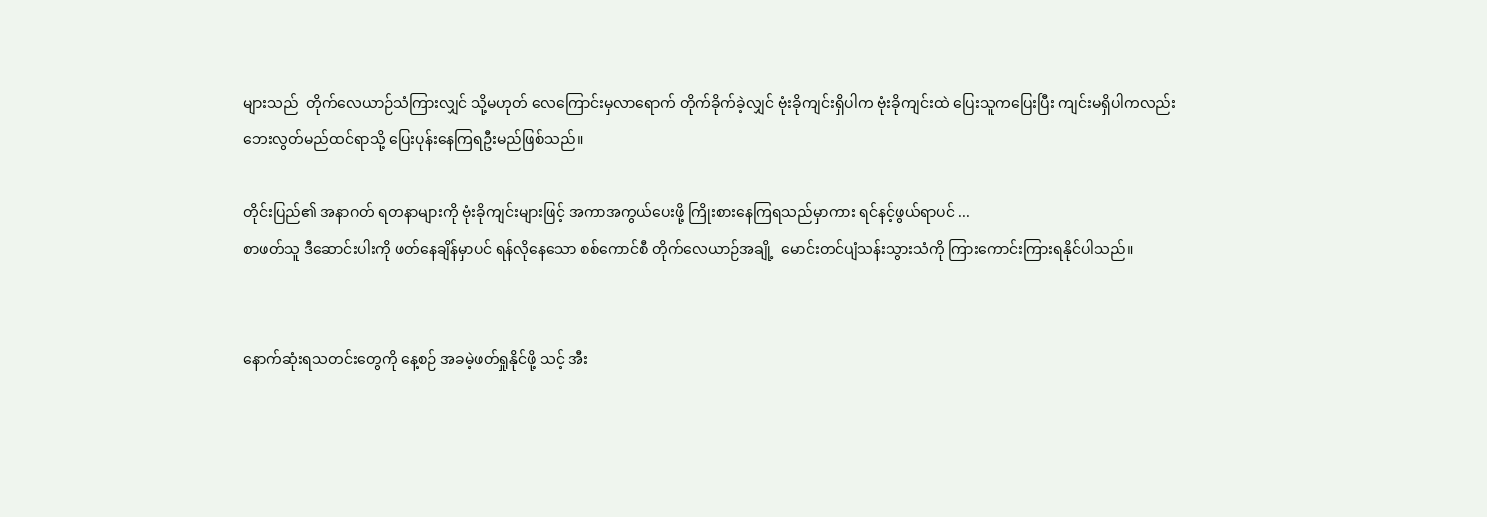များသည်  တိုက်လေယာဉ်သံကြားလျှင် သို့မဟုတ် လေကြောင်းမှလာ‌ရောက် တိုက်ခိုက်ခဲ့လျှင် ဗုံးခိုကျင်းရှိပါက ဗုံးခိုကျင်းထဲ ပြေးသူကပြေးပြီး ကျင်းမရှိပါကလည်း ဘေးလွတ်မည်ထင်ရာသို့ ပြေးပုန်းနေကြရဦးမည်ဖြစ်သည်။

တိုင်းပြည်၏ အနာဂတ် ရတနာများကို ဗုံးခိုကျင်းများဖြင့် အကာအကွယ်ပေးဖို့ ကြိုးစားနေကြရသည်မှာကား ရင်နင့်ဖွယ်ရာပင် ...
စာဖတ်သူ ဒီဆောင်းပါးကို ဖတ်နေချိန်မှာပင် ရန်လိုနေသော စစ်ကောင်စီ တိုက်လေယာဉ်အချို့  မောင်းတင်ပျံသန်းသွားသံကို ကြားကောင်းကြားရနိုင်ပါသည်။


နောက်ဆုံးရသတင်းတွေကို နေ့စဉ် အခမဲ့ဖတ်ရှုနိုင်ဖို့ သင့် အီး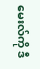မေးလ်ကို ဒီ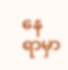နေရာမှာ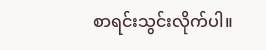စာရင်းသွင်းလိုက်ပါ။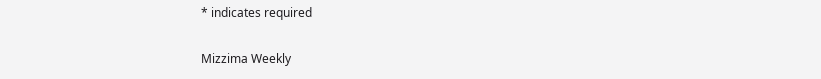* indicates required

Mizzima Weekly